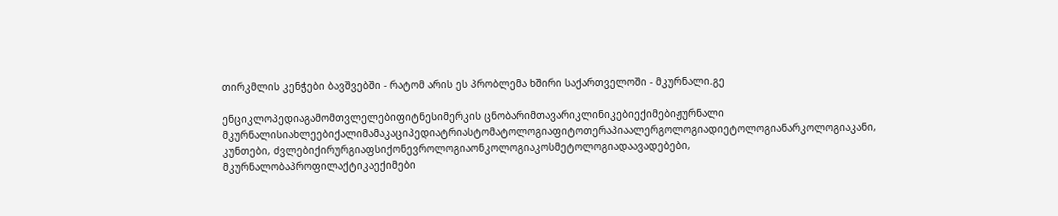თირკმლის კენჭები ბავშვებში - რატომ არის ეს პრობლემა ხშირი საქართველოში - მკურნალი.გე

ენციკლოპედიაგამომთვლელებიფიტნესიმერკის ცნობარიმთავარიკლინიკებიექიმებიჟურნალი მკურნალისიახლეებიქალიმამაკაციპედიატრიასტომატოლოგიაფიტოთერაპიაალერგოლოგიადიეტოლოგიანარკოლოგიაკანი, კუნთები, ძვლებიქირურგიაფსიქონევროლოგიაონკოლოგიაკოსმეტოლოგიადაავადებები, მკურნალობაპროფილაქტიკაექიმები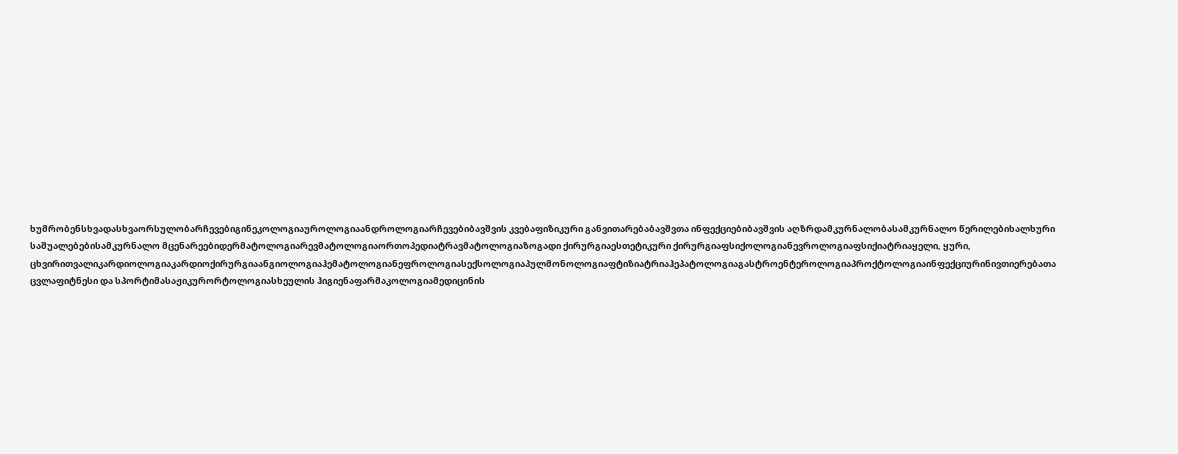ხუმრობენსხვადასხვაორსულობარჩევებიგინეკოლოგიაუროლოგიაანდროლოგიარჩევებიბავშვის კვებაფიზიკური განვითარებაბავშვთა ინფექციებიბავშვის აღზრდამკურნალობასამკურნალო წერილებიხალხური საშუალებებისამკურნალო მცენარეებიდერმატოლოგიარევმატოლოგიაორთოპედიატრავმატოლოგიაზოგადი ქირურგიაესთეტიკური ქირურგიაფსიქოლოგიანევროლოგიაფსიქიატრიაყელი, ყური, ცხვირითვალიკარდიოლოგიაკარდიოქირურგიაანგიოლოგიაჰემატოლოგიანეფროლოგიასექსოლოგიაპულმონოლოგიაფტიზიატრიაჰეპატოლოგიაგასტროენტეროლოგიაპროქტოლოგიაინფექციურინივთიერებათა ცვლაფიტნესი და სპორტიმასაჟიკურორტოლოგიასხეულის ჰიგიენაფარმაკოლოგიამედიცინის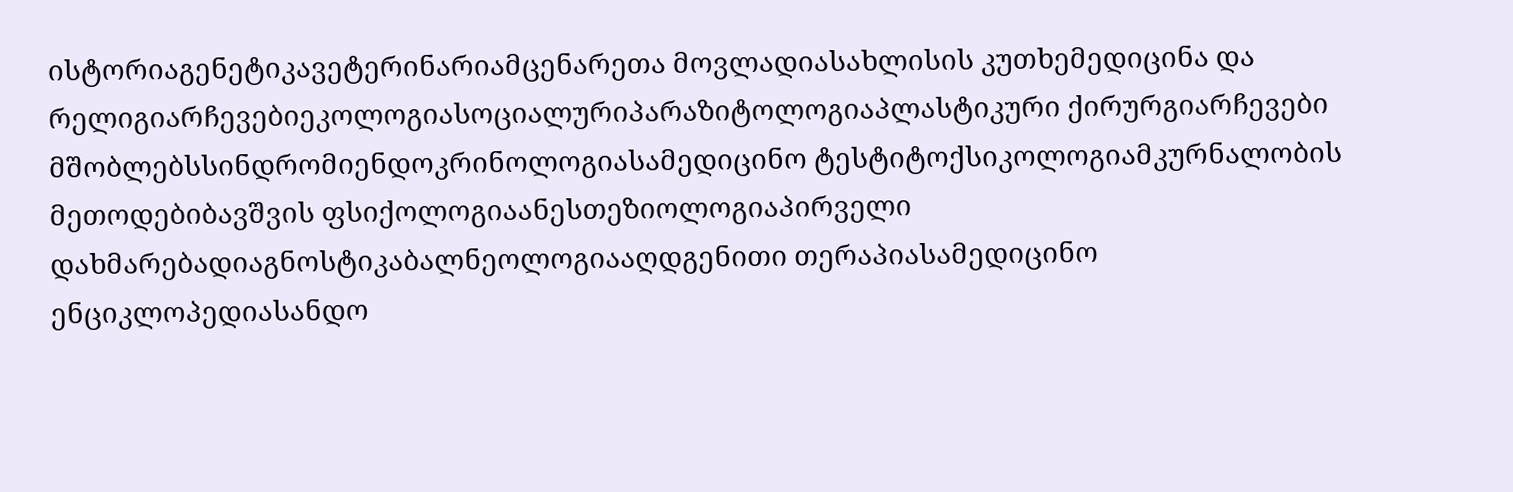ისტორიაგენეტიკავეტერინარიამცენარეთა მოვლადიასახლისის კუთხემედიცინა და რელიგიარჩევებიეკოლოგიასოციალურიპარაზიტოლოგიაპლასტიკური ქირურგიარჩევები მშობლებსსინდრომიენდოკრინოლოგიასამედიცინო ტესტიტოქსიკოლოგიამკურნალობის მეთოდებიბავშვის ფსიქოლოგიაანესთეზიოლოგიაპირველი დახმარებადიაგნოსტიკაბალნეოლოგიააღდგენითი თერაპიასამედიცინო ენციკლოპედიასანდო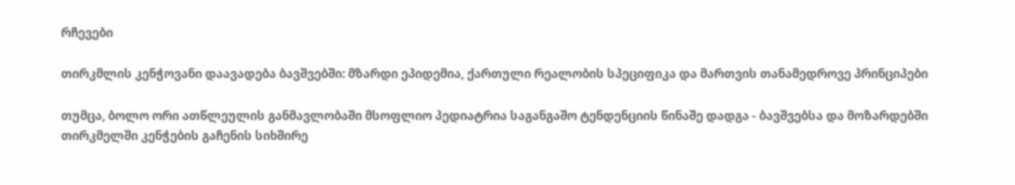რჩევები

თირკმლის კენჭოვანი დაავადება ბავშვებში: მზარდი ეპიდემია, ქართული რეალობის სპეციფიკა და მართვის თანამედროვე პრინციპები

თუმცა, ბოლო ორი ათწლეულის განმავლობაში მსოფლიო პედიატრია საგანგაშო ტენდენციის წინაშე დადგა - ბავშვებსა და მოზარდებში თირკმელში კენჭების გაჩენის სიხშირე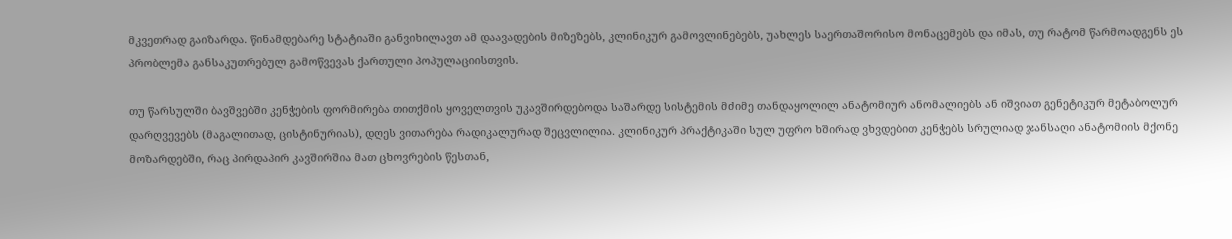მკვეთრად გაიზარდა. წინამდებარე სტატიაში განვიხილავთ ამ დაავადების მიზეზებს, კლინიკურ გამოვლინებებს, უახლეს საერთაშორისო მონაცემებს და იმას, თუ რატომ წარმოადგენს ეს პრობლემა განსაკუთრებულ გამოწვევას ქართული პოპულაციისთვის.

თუ წარსულში ბავშვებში კენჭების ფორმირება თითქმის ყოველთვის უკავშირდებოდა საშარდე სისტემის მძიმე თანდაყოლილ ანატომიურ ანომალიებს ან იშვიათ გენეტიკურ მეტაბოლურ დარღვევებს (მაგალითად, ცისტინურიას), დღეს ვითარება რადიკალურად შეცვლილია. კლინიკურ პრაქტიკაში სულ უფრო ხშირად ვხვდებით კენჭებს სრულიად ჯანსაღი ანატომიის მქონე მოზარდებში, რაც პირდაპირ კავშირშია მათ ცხოვრების წესთან,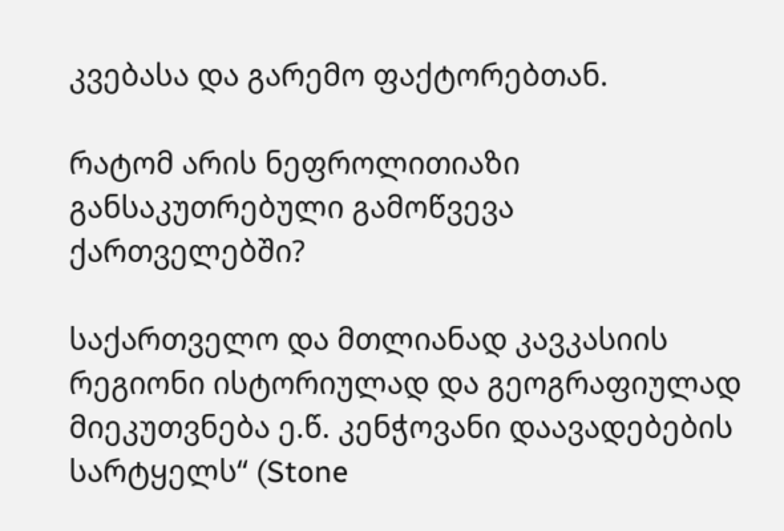კვებასა და გარემო ფაქტორებთან.

რატომ არის ნეფროლითიაზი განსაკუთრებული გამოწვევა ქართველებში?

საქართველო და მთლიანად კავკასიის რეგიონი ისტორიულად და გეოგრაფიულად მიეკუთვნება ე.წ. კენჭოვანი დაავადებების სარტყელს“ (Stone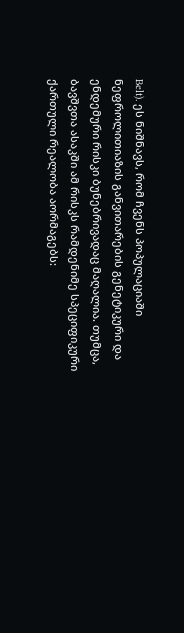Belt). ეს ნიშნავს, რომ ჩვენს პოპულაციაში ნეფროლითიაზის განვითარების გენეტიკური და ენდემური რისკი ბუნებრივადაც მაღალია. თუმცა, ბავშვთა ასაკში ამ რისკს რამდენიმე სპეციფიკური ქართული რეალობა აორმაგებს: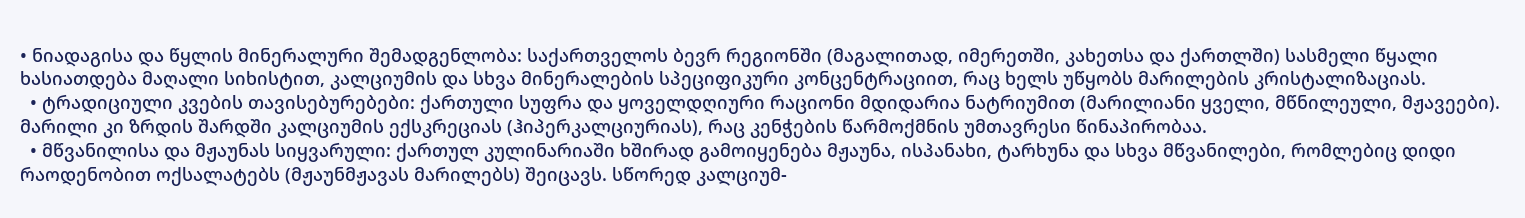• ნიადაგისა და წყლის მინერალური შემადგენლობა: საქართველოს ბევრ რეგიონში (მაგალითად, იმერეთში, კახეთსა და ქართლში) სასმელი წყალი ხასიათდება მაღალი სიხისტით, კალციუმის და სხვა მინერალების სპეციფიკური კონცენტრაციით, რაც ხელს უწყობს მარილების კრისტალიზაციას.
  • ტრადიციული კვების თავისებურებები: ქართული სუფრა და ყოველდღიური რაციონი მდიდარია ნატრიუმით (მარილიანი ყველი, მწნილეული, მჟავეები). მარილი კი ზრდის შარდში კალციუმის ექსკრეციას (ჰიპერკალციურიას), რაც კენჭების წარმოქმნის უმთავრესი წინაპირობაა.
  • მწვანილისა და მჟაუნას სიყვარული: ქართულ კულინარიაში ხშირად გამოიყენება მჟაუნა, ისპანახი, ტარხუნა და სხვა მწვანილები, რომლებიც დიდი რაოდენობით ოქსალატებს (მჟაუნმჟავას მარილებს) შეიცავს. სწორედ კალციუმ-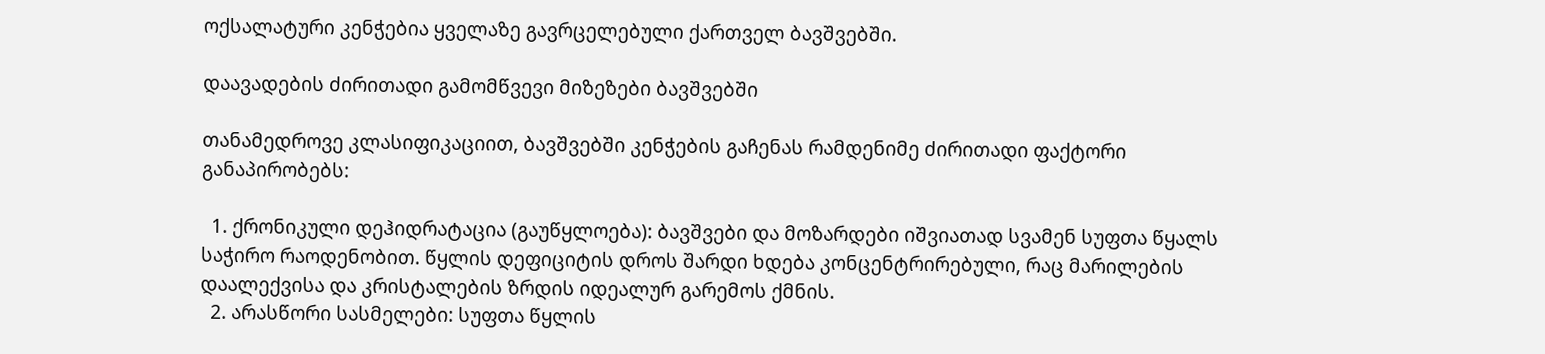ოქსალატური კენჭებია ყველაზე გავრცელებული ქართველ ბავშვებში.

დაავადების ძირითადი გამომწვევი მიზეზები ბავშვებში

თანამედროვე კლასიფიკაციით, ბავშვებში კენჭების გაჩენას რამდენიმე ძირითადი ფაქტორი განაპირობებს:

  1. ქრონიკული დეჰიდრატაცია (გაუწყლოება): ბავშვები და მოზარდები იშვიათად სვამენ სუფთა წყალს საჭირო რაოდენობით. წყლის დეფიციტის დროს შარდი ხდება კონცენტრირებული, რაც მარილების დაალექვისა და კრისტალების ზრდის იდეალურ გარემოს ქმნის.
  2. არასწორი სასმელები: სუფთა წყლის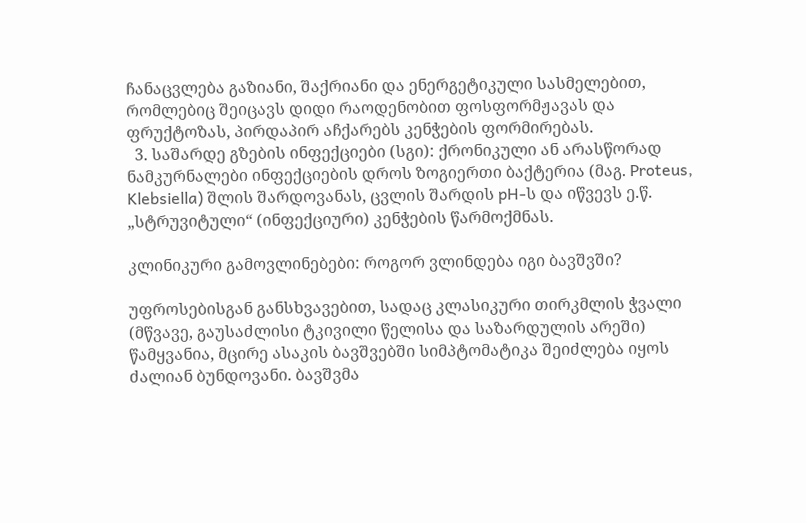ჩანაცვლება გაზიანი, შაქრიანი და ენერგეტიკული სასმელებით, რომლებიც შეიცავს დიდი რაოდენობით ფოსფორმჟავას და ფრუქტოზას, პირდაპირ აჩქარებს კენჭების ფორმირებას.
  3. საშარდე გზების ინფექციები (სგი): ქრონიკული ან არასწორად ნამკურნალები ინფექციების დროს ზოგიერთი ბაქტერია (მაგ. Proteus, Klebsiella) შლის შარდოვანას, ცვლის შარდის pH-ს და იწვევს ე.წ. „სტრუვიტული“ (ინფექციური) კენჭების წარმოქმნას.

კლინიკური გამოვლინებები: როგორ ვლინდება იგი ბავშვში?

უფროსებისგან განსხვავებით, სადაც კლასიკური თირკმლის ჭვალი (მწვავე, გაუსაძლისი ტკივილი წელისა და საზარდულის არეში) წამყვანია, მცირე ასაკის ბავშვებში სიმპტომატიკა შეიძლება იყოს ძალიან ბუნდოვანი. ბავშვმა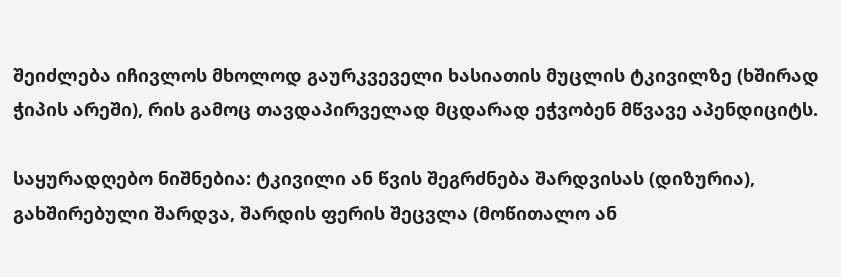შეიძლება იჩივლოს მხოლოდ გაურკვეველი ხასიათის მუცლის ტკივილზე (ხშირად ჭიპის არეში), რის გამოც თავდაპირველად მცდარად ეჭვობენ მწვავე აპენდიციტს.

საყურადღებო ნიშნებია: ტკივილი ან წვის შეგრძნება შარდვისას (დიზურია), გახშირებული შარდვა, შარდის ფერის შეცვლა (მოწითალო ან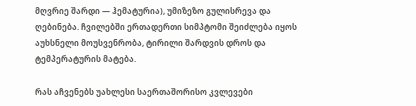მღვრიე შარდი — ჰემატურია), უმიზეზო გულისრევა და ღებინება. ჩვილებში ერთადერთი სიმპტომი შეიძლება იყოს აუხსნელი მოუსვენრობა, ტირილი შარდვის დროს და ტემპერატურის მატება.

რას აჩვენებს უახლესი საერთაშორისო კვლევები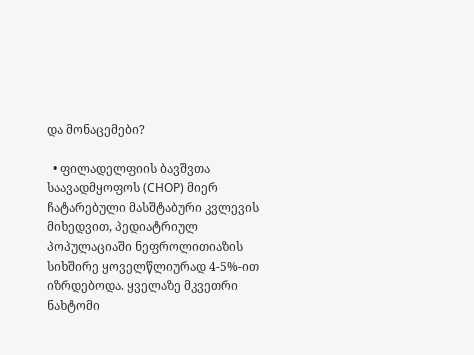და მონაცემები?

  • ფილადელფიის ბავშვთა საავადმყოფოს (CHOP) მიერ ჩატარებული მასშტაბური კვლევის მიხედვით, პედიატრიულ პოპულაციაში ნეფროლითიაზის სიხშირე ყოველწლიურად 4-5%-ით იზრდებოდა. ყველაზე მკვეთრი ნახტომი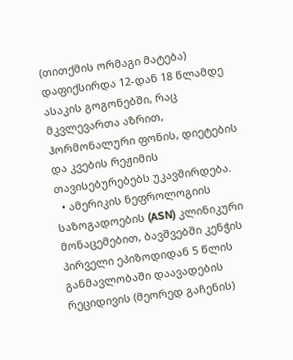(თითქმის ორმაგი მატება) დაფიქსირდა 12-დან 18 წლამდე ასაკის გოგონებში, რაც მკვლევართა აზრით, ჰორმონალური ფონის, დიეტების და კვების რეჟიმის თავისებურებებს უკავშირდება.
  • ამერიკის ნეფროლოგიის საზოგადოების (ASN) კლინიკური მონაცემებით, ბავშვებში კენჭის პირველი ეპიზოდიდან 5 წლის განმავლობაში დაავადების რეციდივის (მეორედ გაჩენის)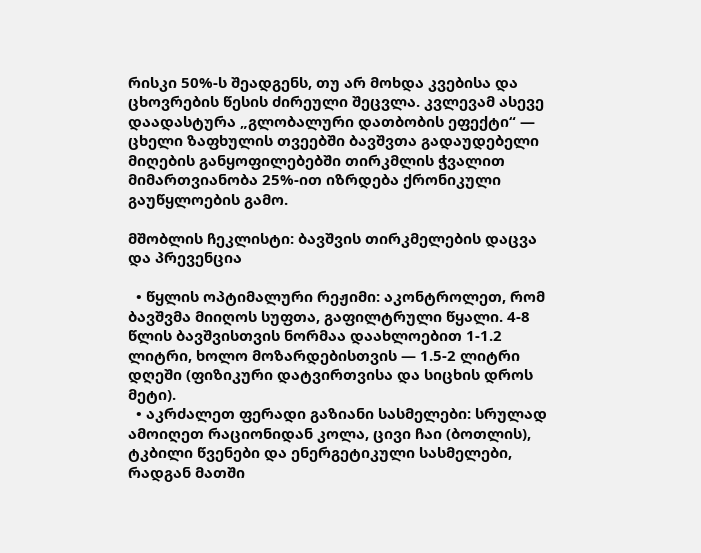რისკი 50%-ს შეადგენს, თუ არ მოხდა კვებისა და ცხოვრების წესის ძირეული შეცვლა. კვლევამ ასევე დაადასტურა „გლობალური დათბობის ეფექტი“ — ცხელი ზაფხულის თვეებში ბავშვთა გადაუდებელი მიღების განყოფილებებში თირკმლის ჭვალით მიმართვიანობა 25%-ით იზრდება ქრონიკული გაუწყლოების გამო.

მშობლის ჩეკლისტი: ბავშვის თირკმელების დაცვა და პრევენცია

  • წყლის ოპტიმალური რეჟიმი: აკონტროლეთ, რომ ბავშვმა მიიღოს სუფთა, გაფილტრული წყალი. 4-8 წლის ბავშვისთვის ნორმაა დაახლოებით 1-1.2 ლიტრი, ხოლო მოზარდებისთვის — 1.5-2 ლიტრი დღეში (ფიზიკური დატვირთვისა და სიცხის დროს მეტი).
  • აკრძალეთ ფერადი გაზიანი სასმელები: სრულად ამოიღეთ რაციონიდან კოლა, ცივი ჩაი (ბოთლის), ტკბილი წვენები და ენერგეტიკული სასმელები, რადგან მათში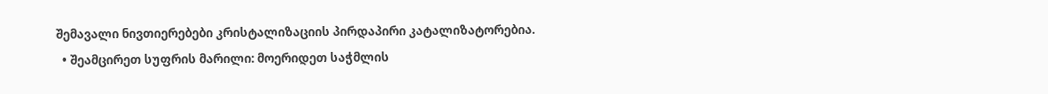შემავალი ნივთიერებები კრისტალიზაციის პირდაპირი კატალიზატორებია.
  • შეამცირეთ სუფრის მარილი: მოერიდეთ საჭმლის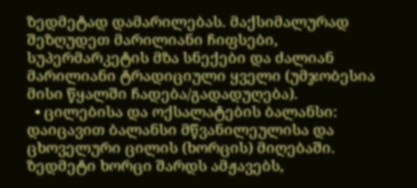ზედმეტად დამარილებას. მაქსიმალურად შეზღუდეთ მარილიანი ჩიფსები, სუპერმარკეტის მზა სნექები და ძალიან მარილიანი ტრადიციული ყველი (უმჯობესია მისი წყალში ჩადება/გადადუღება).
  • ცილებისა და ოქსალატების ბალანსი: დაიცავით ბალანსი მწვანილეულისა და ცხოველური ცილის (ხორცის) მიღებაში. ზედმეტი ხორცი შარდს ამჟავებს,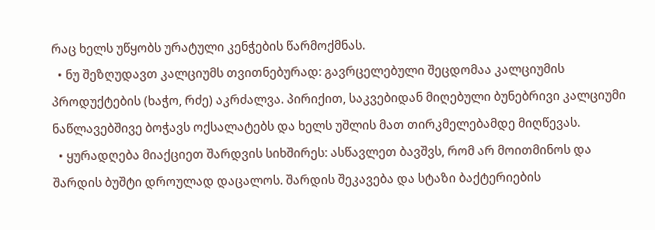რაც ხელს უწყობს ურატული კენჭების წარმოქმნას.
  • ნუ შეზღუდავთ კალციუმს თვითნებურად: გავრცელებული შეცდომაა კალციუმის პროდუქტების (ხაჭო, რძე) აკრძალვა. პირიქით, საკვებიდან მიღებული ბუნებრივი კალციუმი ნაწლავებშივე ბოჭავს ოქსალატებს და ხელს უშლის მათ თირკმელებამდე მიღწევას.
  • ყურადღება მიაქციეთ შარდვის სიხშირეს: ასწავლეთ ბავშვს, რომ არ მოითმინოს და შარდის ბუშტი დროულად დაცალოს. შარდის შეკავება და სტაზი ბაქტერიების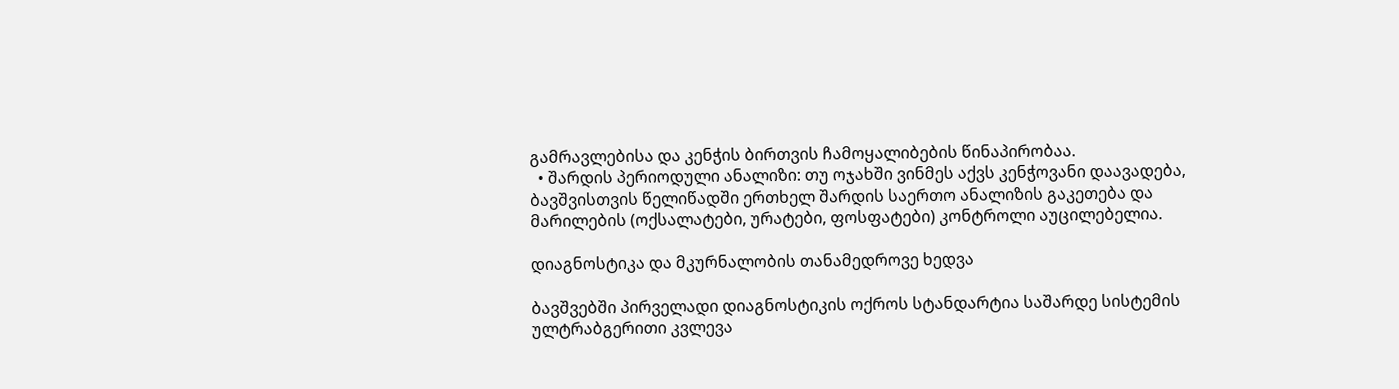გამრავლებისა და კენჭის ბირთვის ჩამოყალიბების წინაპირობაა.
  • შარდის პერიოდული ანალიზი: თუ ოჯახში ვინმეს აქვს კენჭოვანი დაავადება, ბავშვისთვის წელიწადში ერთხელ შარდის საერთო ანალიზის გაკეთება და მარილების (ოქსალატები, ურატები, ფოსფატები) კონტროლი აუცილებელია.

დიაგნოსტიკა და მკურნალობის თანამედროვე ხედვა

ბავშვებში პირველადი დიაგნოსტიკის ოქროს სტანდარტია საშარდე სისტემის ულტრაბგერითი კვლევა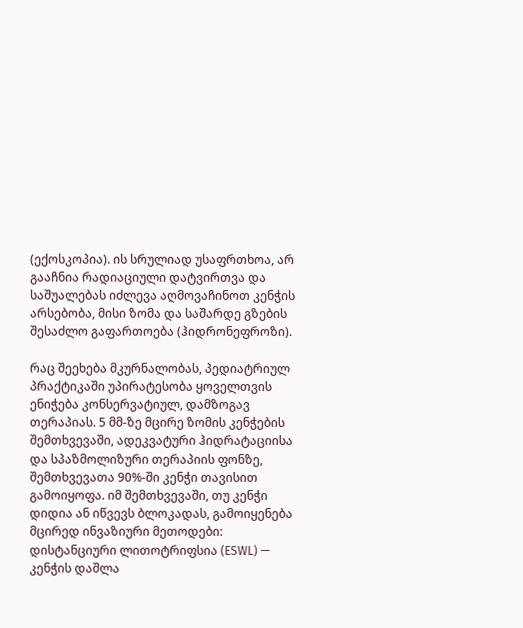(ექოსკოპია). ის სრულიად უსაფრთხოა, არ გააჩნია რადიაციული დატვირთვა და საშუალებას იძლევა აღმოვაჩინოთ კენჭის არსებობა, მისი ზომა და საშარდე გზების შესაძლო გაფართოება (ჰიდრონეფროზი).

რაც შეეხება მკურნალობას, პედიატრიულ პრაქტიკაში უპირატესობა ყოველთვის ენიჭება კონსერვატიულ, დამზოგავ თერაპიას. 5 მმ-ზე მცირე ზომის კენჭების შემთხვევაში, ადეკვატური ჰიდრატაციისა და სპაზმოლიზური თერაპიის ფონზე, შემთხვევათა 90%-ში კენჭი თავისით გამოიყოფა. იმ შემთხვევაში, თუ კენჭი დიდია ან იწვევს ბლოკადას, გამოიყენება მცირედ ინვაზიური მეთოდები: დისტანციური ლითოტრიფსია (ESWL) — კენჭის დაშლა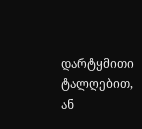დარტყმითი ტალღებით, ან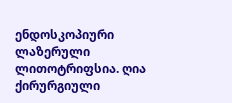ენდოსკოპიური ლაზერული ლითოტრიფსია. ღია ქირურგიული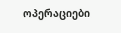ოპერაციები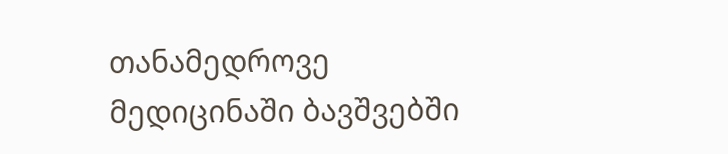თანამედროვე მედიცინაში ბავშვებში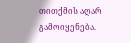თითქმის აღარ გამოიყენება.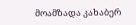მოამზადა კახაბერ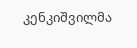კენკიშვილმა